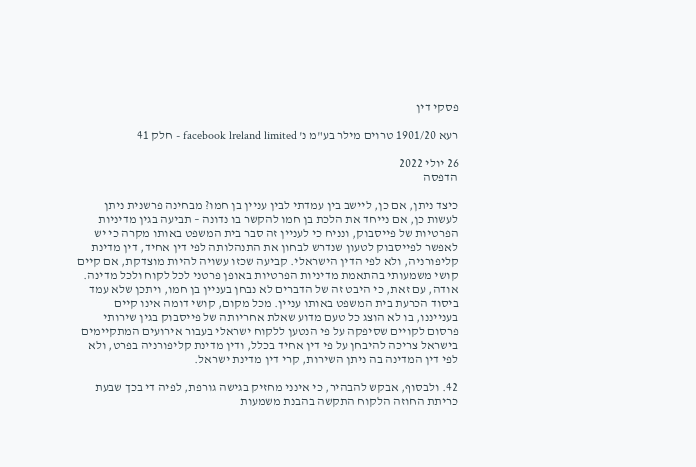פסקי דין

רעא 1901/20 טרוים מילר בע"מ נ' facebook lreland limited - חלק 41

26 יולי 2022
הדפסה

כיצד ניתן, אם כן, ליישב בין עמדתי לבין עניין בן חמו? מבחינה פרשנית ניתן לעשות כן, אם נייחד את הלכת בן חמו להקשר בו נדונה – תביעה בגין מדיניות הפרטיות של פייסבוק, ונניח כי לעניין זה סבר בית המשפט באותו מקרה כי יש לאפשר לפייסבוק לטעון שנדרש לבחון את התנהלותה לפי דין אחיד, דין מדינת קליפורניה, ולא לפי הדין הישראלי. קביעה שכזו עשויה להיות מוצדקת, אם קיים קושי משמעותי בהתאמת מדיניות הפרטיות באופן פרטני לכל לקוח ולכל מדינה. אודה, עם זאת, כי היבט זה של הדברים לא נבחן בעניין בן חמו, ויתכן שלא עמד ביסוד הכרעת בית המשפט באותו עניין. מכל מקום, קושי דומה אינו קיים בענייננו, בו לא הוצג כל טעם מדוע שאלת אחריותה של פייסבוק בגין שירותי פרסום לקויים שסיפקה על פי הנטען ללקוח ישראלי בעבור אירועים המתקיימים בישראל צריכה להיבחן על פי דין אחיד בכלל, ודין מדינת קליפורניה בפרט, ולא לפי דין המדינה בה ניתן השירות, קרי דין מדינת ישראל.

42. ולבסוף, אבקש להבהיר, כי אינני מחזיק בגישה גורפת, לפיה די בכך שבעת כריתת החוזה הלקוח התקשה בהבנת משמעות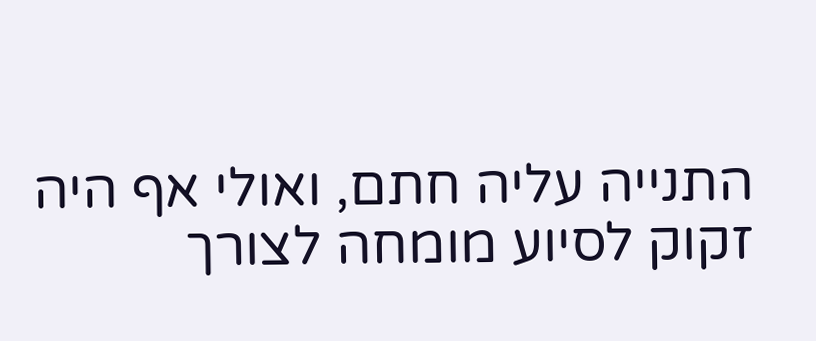התנייה עליה חתם, ואולי אף היה זקוק לסיוע מומחה לצורך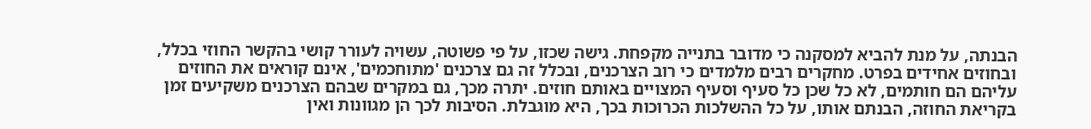הבנתה, על מנת להביא למסקנה כי מדובר בתנייה מקפחת. גישה שכזו, על פי פשוטה, עשויה לעורר קושי בהקשר החוזי בכלל, ובחוזים אחידים בפרט. מחקרים רבים מלמדים כי רוב הצרכנים, ובכלל זה גם צרכנים 'מתוחכמים', אינם קוראים את החוזים עליהם הם חותמים, לא כל שכן כל סעיף וסעיף המצויים באותם חוזים. יתרה מכך, גם במקרים שבהם הצרכנים משקיעים זמן בקריאת החוזה, הבנתם אותו, על כל ההשלכות הכרוכות בכך, היא מוגבלת. הסיבות לכך הן מגוונות ואין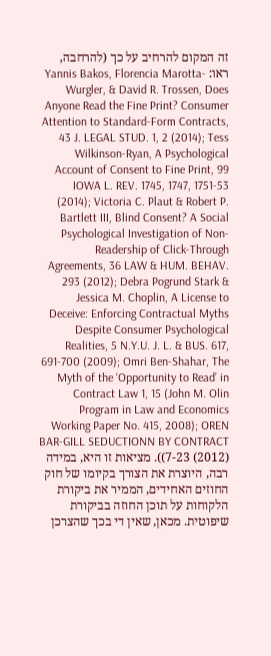זה המקום להרחיב על כך (להרחבה, ראו: Yannis Bakos, Florencia Marotta-Wurgler, & David R. Trossen, Does Anyone Read the Fine Print? Consumer Attention to Standard-Form Contracts, 43 J. LEGAL STUD. 1, 2 (2014); Tess Wilkinson-Ryan, A Psychological Account of Consent to Fine Print, 99 IOWA L. REV. 1745, 1747, 1751-53 (2014); Victoria C. Plaut & Robert P. Bartlett III, Blind Consent? A Social Psychological Investigation of Non-Readership of Click-Through Agreements, 36 LAW & HUM. BEHAV. 293 (2012); Debra Pogrund Stark & Jessica M. Choplin, A License to Deceive: Enforcing Contractual Myths Despite Consumer Psychological Realities, 5 N.Y.U. J. L. & BUS. 617, 691-700 (2009); Omri Ben-Shahar, The Myth of the ‘Opportunity to Read’ in Contract Law 1, 15 (John M. Olin Program in Law and Economics Working Paper No. 415, 2008); OREN BAR-GILL SEDUCTIONN BY CONTRACT 7-23 (2012))). מציאות זו היא, במידה רבה, היוצרת את הצורך בקיומו של חוק החוזים האחידים, הממיר את ביקורת הלקוחות על תוכן החוזה בביקורת שיפוטית. מכאן, שאין די בכך שהצרכן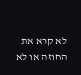לא קרא את החוזה או לא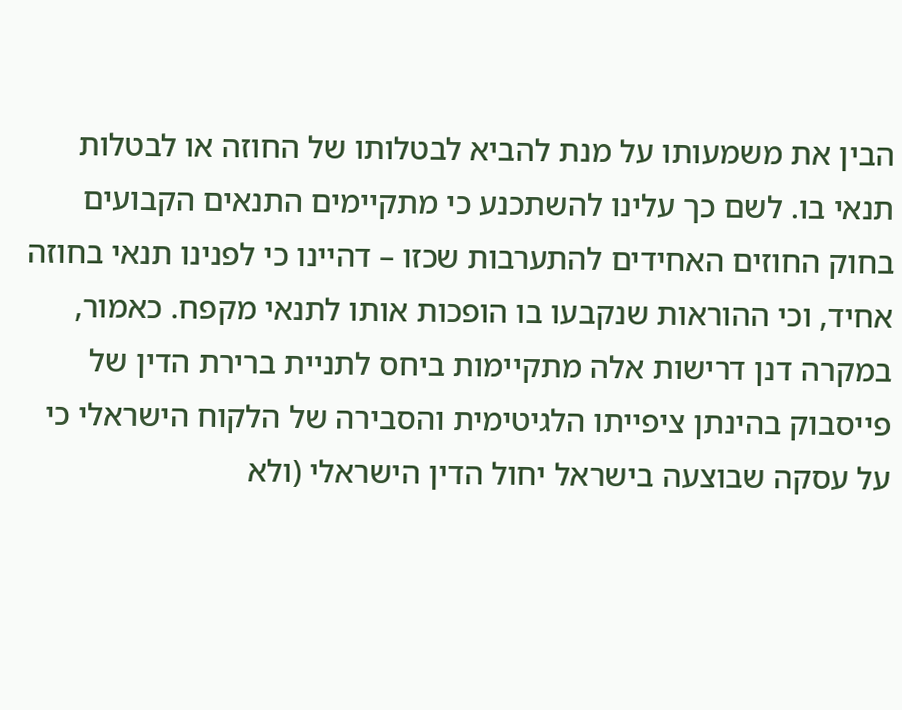הבין את משמעותו על מנת להביא לבטלותו של החוזה או לבטלות תנאי בו. לשם כך עלינו להשתכנע כי מתקיימים התנאים הקבועים בחוק החוזים האחידים להתערבות שכזו – דהיינו כי לפנינו תנאי בחוזה אחיד, וכי ההוראות שנקבעו בו הופכות אותו לתנאי מקפח. כאמור, במקרה דנן דרישות אלה מתקיימות ביחס לתניית ברירת הדין של פייסבוק בהינתן ציפייתו הלגיטימית והסבירה של הלקוח הישראלי כי על עסקה שבוצעה בישראל יחול הדין הישראלי (ולא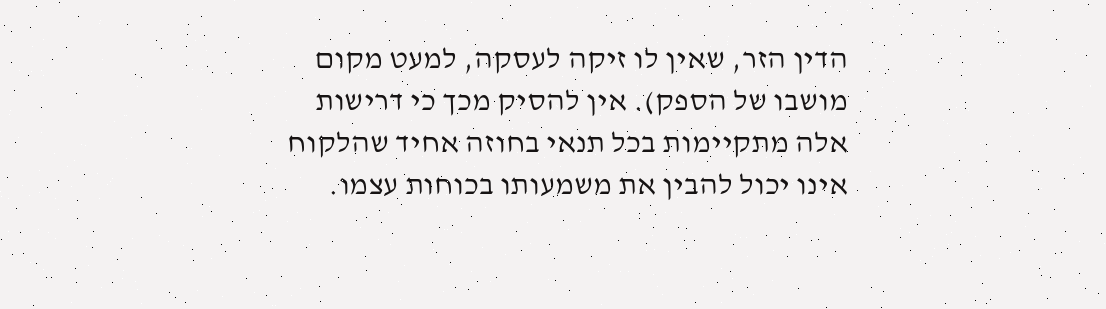הדין הזר, שאין לו זיקה לעסקה, למעט מקום מושבו של הספק). אין להסיק מכך כי דרישות אלה מתקיימות בכל תנאי בחוזה אחיד שהלקוח אינו יכול להבין את משמעותו בכוחות עצמו.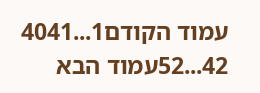עמוד הקודם1...4041
42...52עמוד הבא